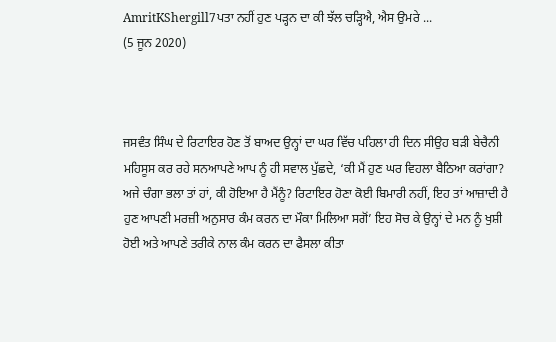AmritKShergill7ਪਤਾ ਨਹੀਂ ਹੁਣ ਪੜ੍ਹਨ ਦਾ ਕੀ ਝੱਲ ਚੜ੍ਹਿਐ, ਐਸ ਉਮਰੇ ...
(5 ਜੂਨ 2020)



ਜਸਵੰਤ ਸਿੰਘ ਦੇ ਰਿਟਾਇਰ ਹੋਣ ਤੋਂ ਬਾਅਦ ਉਨ੍ਹਾਂ ਦਾ ਘਰ ਵਿੱਚ ਪਹਿਲਾ ਹੀ ਦਿਨ ਸੀਉਹ ਬੜੀ ਬੇਚੈਨੀ ਮਹਿਸੂਸ ਕਰ ਰਹੇ ਸਨਆਪਣੇ ਆਪ ਨੂੰ ਹੀ ਸਵਾਲ ਪੁੱਛਦੇ, ‘ਕੀ ਮੈਂ ਹੁਣ ਘਰ ਵਿਹਲਾ ਬੈਠਿਆ ਕਰਾਂਗਾ? ਅਜੇ ਚੰਗਾ ਭਲਾ ਤਾਂ ਹਾਂ, ਕੀ ਹੋਇਆ ਹੈ ਮੈਂਨੂੰ? ਰਿਟਾਇਰ ਹੋਣਾ ਕੋਈ ਬਿਮਾਰੀ ਨਹੀਂ, ਇਹ ਤਾਂ ਆਜ਼ਾਦੀ ਹੈ ਹੁਣ ਆਪਣੀ ਮਰਜ਼ੀ ਅਨੁਸਾਰ ਕੰਮ ਕਰਨ ਦਾ ਮੌਕਾ ਮਿਲਿਆ ਸਗੋਂ’ ਇਹ ਸੋਚ ਕੇ ਉਨ੍ਹਾਂ ਦੇ ਮਨ ਨੂੰ ਖੁਸ਼ੀ ਹੋਈ ਅਤੇ ਆਪਣੇ ਤਰੀਕੇ ਨਾਲ ਕੰਮ ਕਰਨ ਦਾ ਫੈਸਲਾ ਕੀਤਾ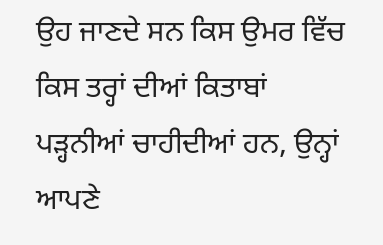ਉਹ ਜਾਣਦੇ ਸਨ ਕਿਸ ਉਮਰ ਵਿੱਚ ਕਿਸ ਤਰ੍ਹਾਂ ਦੀਆਂ ਕਿਤਾਬਾਂ ਪੜ੍ਹਨੀਆਂ ਚਾਹੀਦੀਆਂ ਹਨ, ਉਨ੍ਹਾਂ ਆਪਣੇ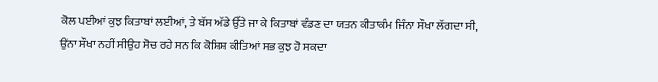ਕੋਲ ਪਈਆਂ ਕੁਝ ਕਿਤਾਬਾਂ ਲਈਆਂ, ਤੇ ਬੱਸ ਅੱਡੇ ਉੱਤੇ ਜਾ ਕੇ ਕਿਤਾਬਾਂ ਵੰਡਣ ਦਾ ਯਤਨ ਕੀਤਾਕੰਮ ਜਿੰਨਾ ਸੌਖਾ ਲੱਗਦਾ ਸੀ, ਉਂਨਾ ਸੌਖਾ ਨਹੀਂ ਸੀਉਹ ਸੋਚ ਰਹੇ ਸਨ ਕਿ ਕੋਸ਼ਿਸ਼ ਕੀਤਿਆਂ ਸਭ ਕੁਝ ਹੋ ਸਕਦਾ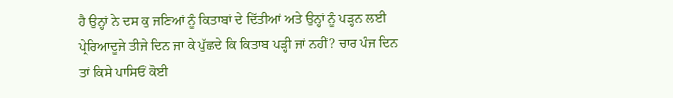ਹੈ ਉਨ੍ਹਾਂ ਨੇ ਦਸ ਕੁ ਜਣਿਆਂ ਨੂੰ ਕਿਤਾਬਾਂ ਦੇ ਦਿੱਤੀਆਂ ਅਤੇ ਉਨ੍ਹਾਂ ਨੂੰ ਪੜ੍ਹਨ ਲਈ ਪ੍ਰੇਰਿਆਦੂਜੇ ਤੀਜੇ ਦਿਨ ਜਾ ਕੇ ਪੁੱਛਦੇ ਕਿ ਕਿਤਾਬ ਪੜ੍ਹੀ ਜਾਂ ਨਹੀਂ? ਚਾਰ ਪੰਜ ਦਿਨ ਤਾਂ ਕਿਸੇ ਪਾਸਿਓਂ ਕੋਈ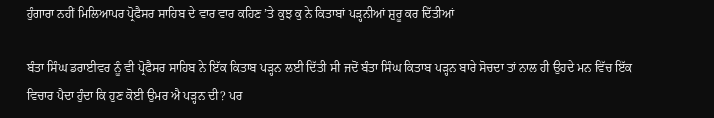ਹੁੰਗਾਰਾ ਨਹੀਂ ਮਿਲਿਆਪਰ ਪ੍ਰੋਫੈਸਰ ਸਾਹਿਬ ਦੇ ਵਾਰ ਵਾਰ ਕਹਿਣ ’ਤੇ ਕੁਝ ਕੁ ਨੇ ਕਿਤਾਬਾਂ ਪੜ੍ਹਨੀਆਂ ਸ਼ੁਰੂ ਕਰ ਦਿੱਤੀਆਂ

ਬੰਤਾ ਸਿੰਘ ਡਰਾਈਵਰ ਨੂੰ ਵੀ ਪ੍ਰੋਫੈਸਰ ਸਾਹਿਬ ਨੇ ਇੱਕ ਕਿਤਾਬ ਪੜ੍ਹਨ ਲਈ ਦਿੱਤੀ ਸੀ ਜਦੋਂ ਬੰਤਾ ਸਿੰਘ ਕਿਤਾਬ ਪੜ੍ਹਨ ਬਾਰੇ ਸੋਚਦਾ ਤਾਂ ਨਾਲ ਹੀ ਉਹਦੇ ਮਨ ਵਿੱਚ ਇੱਕ ਵਿਚਾਰ ਪੈਦਾ ਹੁੰਦਾ ਕਿ ਹੁਣ ਕੋਈ ਉਮਰ ਐ ਪੜ੍ਹਨ ਦੀ? ਪਰ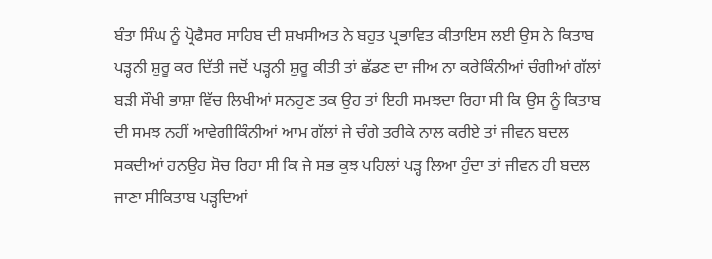ਬੰਤਾ ਸਿੰਘ ਨੂੰ ਪ੍ਰੋਫੈਸਰ ਸਾਹਿਬ ਦੀ ਸ਼ਖਸੀਅਤ ਨੇ ਬਹੁਤ ਪ੍ਰਭਾਵਿਤ ਕੀਤਾਇਸ ਲਈ ਉਸ ਨੇ ਕਿਤਾਬ ਪੜ੍ਹਨੀ ਸ਼ੁਰੂ ਕਰ ਦਿੱਤੀ ਜਦੋਂ ਪੜ੍ਹਨੀ ਸ਼ੁਰੂ ਕੀਤੀ ਤਾਂ ਛੱਡਣ ਦਾ ਜੀਅ ਨਾ ਕਰੇਕਿੰਨੀਆਂ ਚੰਗੀਆਂ ਗੱਲਾਂ ਬੜੀ ਸੌਖੀ ਭਾਸ਼ਾ ਵਿੱਚ ਲਿਖੀਆਂ ਸਨਹੁਣ ਤਕ ਉਹ ਤਾਂ ਇਹੀ ਸਮਝਦਾ ਰਿਹਾ ਸੀ ਕਿ ਉਸ ਨੂੰ ਕਿਤਾਬ ਦੀ ਸਮਝ ਨਹੀਂ ਆਵੇਗੀਕਿੰਨੀਆਂ ਆਮ ਗੱਲਾਂ ਜੇ ਚੰਗੇ ਤਰੀਕੇ ਨਾਲ ਕਰੀਏ ਤਾਂ ਜੀਵਨ ਬਦਲ ਸਕਦੀਆਂ ਹਨਉਹ ਸੋਚ ਰਿਹਾ ਸੀ ਕਿ ਜੇ ਸਭ ਕੁਝ ਪਹਿਲਾਂ ਪੜ੍ਹ ਲਿਆ ਹੁੰਦਾ ਤਾਂ ਜੀਵਨ ਹੀ ਬਦਲ ਜਾਣਾ ਸੀਕਿਤਾਬ ਪੜ੍ਹਦਿਆਂ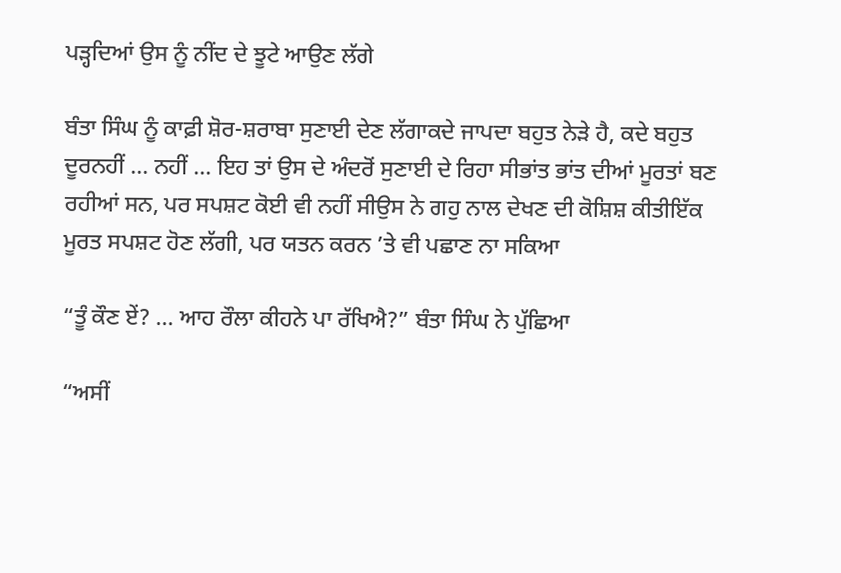ਪੜ੍ਹਦਿਆਂ ਉਸ ਨੂੰ ਨੀਂਦ ਦੇ ਝੂਟੇ ਆਉਣ ਲੱਗੇ

ਬੰਤਾ ਸਿੰਘ ਨੂੰ ਕਾਫ਼ੀ ਸ਼ੋਰ-ਸ਼ਰਾਬਾ ਸੁਣਾਈ ਦੇਣ ਲੱਗਾਕਦੇ ਜਾਪਦਾ ਬਹੁਤ ਨੇੜੇ ਹੈ, ਕਦੇ ਬਹੁਤ ਦੂਰਨਹੀਂ ... ਨਹੀਂ ... ਇਹ ਤਾਂ ਉਸ ਦੇ ਅੰਦਰੋਂ ਸੁਣਾਈ ਦੇ ਰਿਹਾ ਸੀਭਾਂਤ ਭਾਂਤ ਦੀਆਂ ਮੂਰਤਾਂ ਬਣ ਰਹੀਆਂ ਸਨ, ਪਰ ਸਪਸ਼ਟ ਕੋਈ ਵੀ ਨਹੀਂ ਸੀਉਸ ਨੇ ਗਹੁ ਨਾਲ ਦੇਖਣ ਦੀ ਕੋਸ਼ਿਸ਼ ਕੀਤੀਇੱਕ ਮੂਰਤ ਸਪਸ਼ਟ ਹੋਣ ਲੱਗੀ, ਪਰ ਯਤਨ ਕਰਨ ’ਤੇ ਵੀ ਪਛਾਣ ਨਾ ਸਕਿਆ

“ਤੂੰ ਕੌਣ ਏਂ? ... ਆਹ ਰੌਲਾ ਕੀਹਨੇ ਪਾ ਰੱਖਿਐ?” ਬੰਤਾ ਸਿੰਘ ਨੇ ਪੁੱਛਿਆ

“ਅਸੀਂ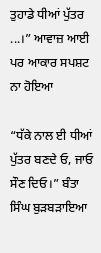ਤੁਹਾਡੇ ਧੀਆਂ ਪੁੱਤਰ ...।” ਆਵਾਜ਼ ਆਈ ਪਰ ਆਕਾਰ ਸਪਸ਼ਟ ਨਾ ਹੋਇਆ

“ਧੱਕੇ ਨਾਲ ਈ ਧੀਆਂ ਪੁੱਤਰ ਬਣਦੇ ਓ, ਜਾਓ ਸੌਣ ਦਿਓ।” ਬੰਤਾ ਸਿੰਘ ਬੁੜਬੜਾਇਆ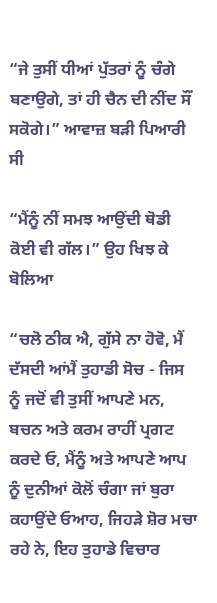“ਜੇ ਤੁਸੀਂ ਧੀਆਂ ਪੁੱਤਰਾਂ ਨੂੰ ਚੰਗੇ ਬਣਾਉਗੇ, ਤਾਂ ਹੀ ਚੈਨ ਦੀ ਨੀਂਦ ਸੌਂ ਸਕੋਗੇ।” ਆਵਾਜ਼ ਬੜੀ ਪਿਆਰੀ ਸੀ

“ਮੈਂਨੂੰ ਨੀਂ ਸਮਝ ਆਉਂਦੀ ਥੋਡੀ ਕੋਈ ਵੀ ਗੱਲ।” ਉਹ ਖਿਝ ਕੇ ਬੋਲਿਆ

“ਚਲੋ ਠੀਕ ਐ, ਗੁੱਸੇ ਨਾ ਹੋਵੋ, ਮੈਂ ਦੱਸਦੀ ਆਂਮੈਂ ਤੁਹਾਡੀ ਸੋਚ - ਜਿਸ ਨੂੰ ਜਦੋਂ ਵੀ ਤੁਸੀਂ ਆਪਣੇ ਮਨ, ਬਚਨ ਅਤੇ ਕਰਮ ਰਾਹੀਂ ਪ੍ਰਗਟ ਕਰਦੇ ਓ, ਮੈਂਨੂੰ ਅਤੇ ਆਪਣੇ ਆਪ ਨੂੰ ਦੁਨੀਆਂ ਕੋਲੋਂ ਚੰਗਾ ਜਾਂ ਬੁਰਾ ਕਹਾਉਂਦੇ ਓਆਹ, ਜਿਹੜੇ ਸ਼ੋਰ ਮਚਾ ਰਹੇ ਨੇ, ਇਹ ਤੁਹਾਡੇ ਵਿਚਾਰ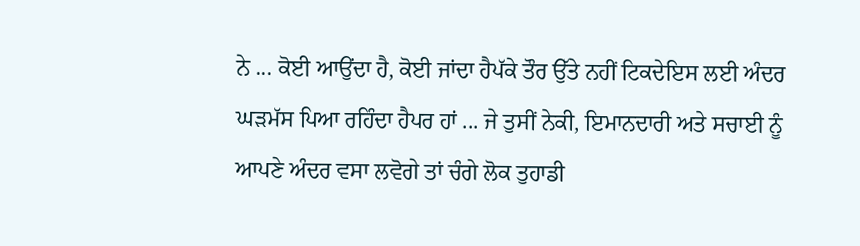ਨੇ ... ਕੋਈ ਆਉਂਦਾ ਹੈ, ਕੋਈ ਜਾਂਦਾ ਹੈਪੱਕੇ ਤੌਰ ਉੱਤੇ ਨਹੀਂ ਟਿਕਦੇਇਸ ਲਈ ਅੰਦਰ ਘੜਮੱਸ ਪਿਆ ਰਹਿੰਦਾ ਹੈਪਰ ਹਾਂ ... ਜੇ ਤੁਸੀਂ ਨੇਕੀ, ਇਮਾਨਦਾਰੀ ਅਤੇ ਸਚਾਈ ਨੂੰ ਆਪਣੇ ਅੰਦਰ ਵਸਾ ਲਵੋਗੇ ਤਾਂ ਚੰਗੇ ਲੋਕ ਤੁਹਾਡੀ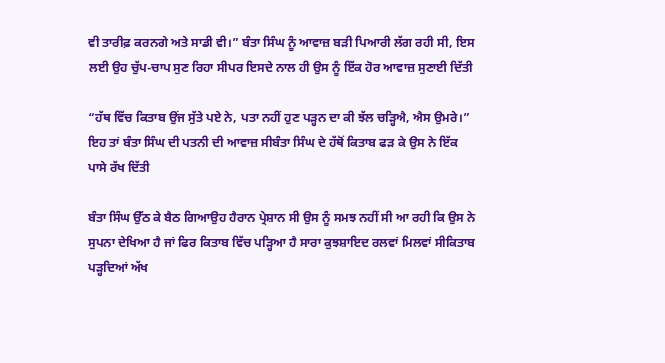ਵੀ ਤਾਰੀਫ਼ ਕਰਨਗੇ ਅਤੇ ਸਾਡੀ ਵੀ।” ਬੰਤਾ ਸਿੰਘ ਨੂੰ ਆਵਾਜ਼ ਬੜੀ ਪਿਆਰੀ ਲੱਗ ਰਹੀ ਸੀ, ਇਸ ਲਈ ਉਹ ਚੁੱਪ-ਚਾਪ ਸੁਣ ਰਿਹਾ ਸੀਪਰ ਇਸਦੇ ਨਾਲ ਹੀ ਉਸ ਨੂੰ ਇੱਕ ਹੋਰ ਆਵਾਜ਼ ਸੁਣਾਈ ਦਿੱਤੀ

“ਹੱਥ ਵਿੱਚ ਕਿਤਾਬ ਉਂਜ ਸੁੱਤੇ ਪਏ ਨੇ, ਪਤਾ ਨਹੀਂ ਹੁਣ ਪੜ੍ਹਨ ਦਾ ਕੀ ਝੱਲ ਚੜ੍ਹਿਐ, ਐਸ ਉਮਰੇ।” ਇਹ ਤਾਂ ਬੰਤਾ ਸਿੰਘ ਦੀ ਪਤਨੀ ਦੀ ਆਵਾਜ਼ ਸੀਬੰਤਾ ਸਿੰਘ ਦੇ ਹੱਥੋਂ ਕਿਤਾਬ ਫੜ ਕੇ ਉਸ ਨੇ ਇੱਕ ਪਾਸੇ ਰੱਖ ਦਿੱਤੀ

ਬੰਤਾ ਸਿੰਘ ਉੱਠ ਕੇ ਬੈਠ ਗਿਆਉਹ ਹੈਰਾਨ ਪ੍ਰੇਸ਼ਾਨ ਸੀ ਉਸ ਨੂੰ ਸਮਝ ਨਹੀਂ ਸੀ ਆ ਰਹੀ ਕਿ ਉਸ ਨੇ ਸੁਪਨਾ ਦੇਖਿਆ ਹੈ ਜਾਂ ਫਿਰ ਕਿਤਾਬ ਵਿੱਚ ਪੜ੍ਹਿਆ ਹੈ ਸਾਰਾ ਕੁਝਸ਼ਾਇਦ ਰਲਵਾਂ ਮਿਲਵਾਂ ਸੀਕਿਤਾਬ ਪੜ੍ਹਦਿਆਂ ਅੱਖ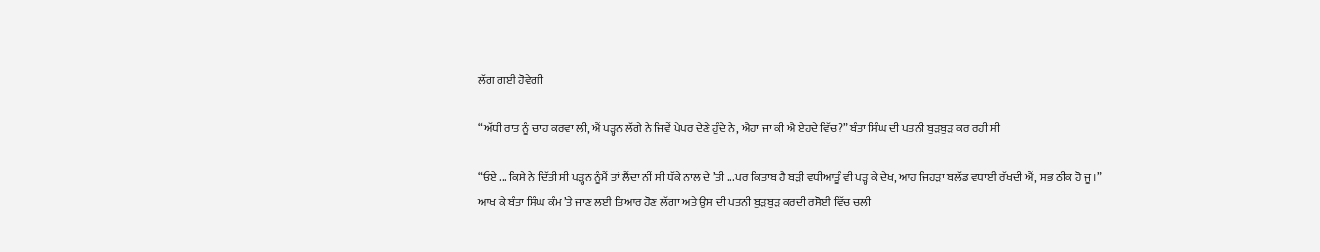ਲੱਗ ਗਈ ਹੋਵੇਗੀ

“ਅੱਧੀ ਰਾਤ ਨੂੰ ਚਾਹ ਕਰਵਾ ਲੀ, ਐਂ ਪੜ੍ਹਨ ਲੱਗੇ ਨੇ ਜਿਵੇਂ ਪੇਪਰ ਦੇਣੇ ਹੁੰਦੇ ਨੇ, ਐਹਾ ਜਾ ਕੀ ਐ ਏਹਦੇ ਵਿੱਚ?” ਬੰਤਾ ਸਿੰਘ ਦੀ ਪਤਨੀ ਬੁੜਬੁੜ ਕਰ ਰਹੀ ਸੀ

“ਓਏ ... ਕਿਸੇ ਨੇ ਦਿੱਤੀ ਸੀ ਪੜ੍ਹਨ ਨੂੰਮੈਂ ਤਾਂ ਲੈਂਦਾ ਨੀਂ ਸੀ ਧੱਕੇ ਨਾਲ ਦੇ ’ਤੀ ...ਪਰ ਕਿਤਾਬ ਹੈ ਬੜੀ ਵਧੀਆਤੂੰ ਵੀ ਪੜ੍ਹ ਕੇ ਦੇਖ, ਆਹ ਜਿਹੜਾ ਬਲੱਡ ਵਧਾਈ ਰੱਖਦੀ ਐਂ, ਸਭ ਠੀਕ ਹੋ ਜੂ।” ਆਖ ਕੇ ਬੰਤਾ ਸਿੰਘ ਕੰਮ ’ਤੇ ਜਾਣ ਲਈ ਤਿਆਰ ਹੋਣ ਲੱਗਾ ਅਤੇ ਉਸ ਦੀ ਪਤਨੀ ਬੁੜਬੁੜ ਕਰਦੀ ਰਸੋਈ ਵਿੱਚ ਚਲੀ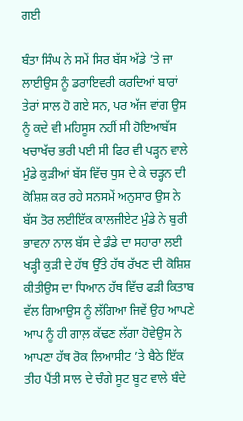ਗਈ

ਬੰਤਾ ਸਿੰਘ ਨੇ ਸਮੇਂ ਸਿਰ ਬੱਸ ਅੱਡੇ ’ਤੇ ਜਾ ਲਾਈਉਸ ਨੂੰ ਡਰਾਇਵਰੀ ਕਰਦਿਆਂ ਬਾਰਾਂ ਤੇਰਾਂ ਸਾਲ ਹੋ ਗਏ ਸਨ, ਪਰ ਅੱਜ ਵਾਂਗ ਉਸ ਨੂੰ ਕਦੇ ਵੀ ਮਹਿਸੂਸ ਨਹੀਂ ਸੀ ਹੋਇਆਬੱਸ ਖਚਾਖੱਚ ਭਰੀ ਪਈ ਸੀ ਫਿਰ ਵੀ ਪੜ੍ਹਨ ਵਾਲੇ ਮੁੰਡੇ ਕੁੜੀਆਂ ਬੱਸ ਵਿੱਚ ਧੁਸ ਦੇ ਕੇ ਚੜ੍ਹਨ ਦੀ ਕੋਸ਼ਿਸ਼ ਕਰ ਰਹੇ ਸਨਸਮੇਂ ਅਨੁਸਾਰ ਉਸ ਨੇ ਬੱਸ ਤੋਰ ਲਈਇੱਕ ਕਾਲਜੀਏਟ ਮੁੰਡੇ ਨੇ ਬੁਰੀ ਭਾਵਨਾ ਨਾਲ ਬੱਸ ਦੇ ਡੰਡੇ ਦਾ ਸਹਾਰਾ ਲਈ ਖੜ੍ਹੀ ਕੁੜੀ ਦੇ ਹੱਥ ਉੱਤੇ ਹੱਥ ਰੱਖਣ ਦੀ ਕੋਸ਼ਿਸ਼ ਕੀਤੀਉਸ ਦਾ ਧਿਆਨ ਹੱਥ ਵਿੱਚ ਫੜੀ ਕਿਤਾਬ ਵੱਲ ਗਿਆਉਸ ਨੂੰ ਲੱਗਿਆ ਜਿਵੇਂ ਉਹ ਆਪਣੇ ਆਪ ਨੂੰ ਹੀ ਗਾਲ਼ ਕੱਢਣ ਲੱਗਾ ਹੋਵੇਉਸ ਨੇ ਆਪਣਾ ਹੱਥ ਰੋਕ ਲਿਆਸੀਟ ’ਤੇ ਬੈਠੇ ਇੱਕ ਤੀਹ ਪੈਂਤੀ ਸਾਲ ਦੇ ਚੰਗੇ ਸੂਟ ਬੂਟ ਵਾਲੇ ਬੰਦੇ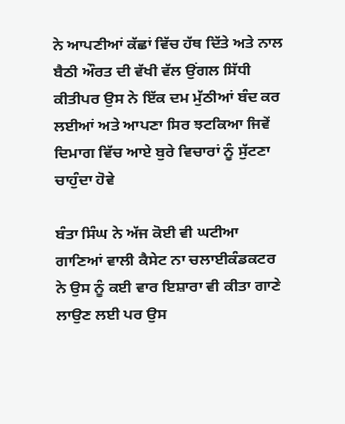ਨੇ ਆਪਣੀਆਂ ਕੱਛਾਂ ਵਿੱਚ ਹੱਥ ਦਿੱਤੇ ਅਤੇ ਨਾਲ ਬੈਠੀ ਔਰਤ ਦੀ ਵੱਖੀ ਵੱਲ ਉਂਗਲ ਸਿੱਧੀ ਕੀਤੀਪਰ ਉਸ ਨੇ ਇੱਕ ਦਮ ਮੁੱਠੀਆਂ ਬੰਦ ਕਰ ਲਈਆਂ ਅਤੇ ਆਪਣਾ ਸਿਰ ਝਟਕਿਆ ਜਿਵੇਂ ਦਿਮਾਗ ਵਿੱਚ ਆਏ ਬੁਰੇ ਵਿਚਾਰਾਂ ਨੂੰ ਸੁੱਟਣਾ ਚਾਹੁੰਦਾ ਹੋਵੇ

ਬੰਤਾ ਸਿੰਘ ਨੇ ਅੱਜ ਕੋਈ ਵੀ ਘਟੀਆ ਗਾਣਿਆਂ ਵਾਲੀ ਕੈਸੇਟ ਨਾ ਚਲਾਈਕੰਡਕਟਰ ਨੇ ਉਸ ਨੂੰ ਕਈ ਵਾਰ ਇਸ਼ਾਰਾ ਵੀ ਕੀਤਾ ਗਾਣੇ ਲਾਉਣ ਲਈ ਪਰ ਉਸ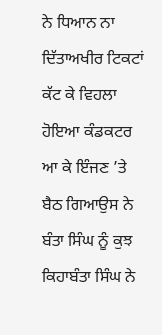ਨੇ ਧਿਆਨ ਨਾ ਦਿੱਤਾਅਖੀਰ ਟਿਕਟਾਂ ਕੱਟ ਕੇ ਵਿਹਲਾ ਹੋਇਆ ਕੰਡਕਟਰ ਆ ਕੇ ਇੰਜਣ ’ਤੇ ਬੈਠ ਗਿਆਉਸ ਨੇ ਬੰਤਾ ਸਿੰਘ ਨੂੰ ਕੁਝ ਕਿਹਾਬੰਤਾ ਸਿੰਘ ਨੇ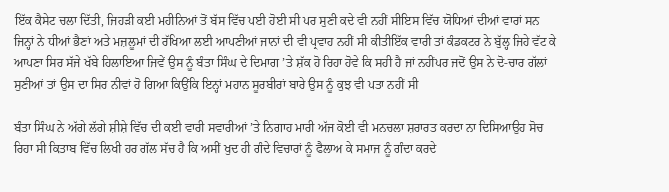ਇੱਕ ਕੈਸੇਟ ਚਲਾ ਦਿੱਤੀ, ਜਿਹੜੀ ਕਈ ਮਹੀਨਿਆਂ ਤੋਂ ਬੱਸ ਵਿੱਚ ਪਈ ਹੋਈ ਸੀ ਪਰ ਸੁਣੀ ਕਦੇ ਵੀ ਨਹੀਂ ਸੀਇਸ ਵਿੱਚ ਯੋਧਿਆਂ ਦੀਆਂ ਵਾਰਾਂ ਸਨ ਜਿਨ੍ਹਾਂ ਨੇ ਧੀਆਂ ਭੈਣਾਂ ਅਤੇ ਮਜ਼ਲੂਮਾਂ ਦੀ ਰੱਖਿਆ ਲਈ ਆਪਣੀਆਂ ਜਾਨਾਂ ਦੀ ਵੀ ਪ੍ਰਵਾਹ ਨਹੀਂ ਸੀ ਕੀਤੀਇੱਕ ਵਾਰੀ ਤਾਂ ਕੰਡਕਟਰ ਨੇ ਬੁੱਲ੍ਹ ਜਿਹੇ ਵੱਟ ਕੇ ਆਪਣਾ ਸਿਰ ਸੱਜੇ ਖੱਬੇ ਹਿਲਾਇਆ ਜਿਵੇਂ ਉਸ ਨੂੰ ਬੰਤਾ ਸਿੰਘ ਦੇ ਦਿਮਾਗ ’ਤੇ ਸ਼ੱਕ ਹੋ ਰਿਹਾ ਹੋਵੇ ਕਿ ਸਹੀ ਹੈ ਜਾਂ ਨਹੀਂਪਰ ਜਦੋਂ ਉਸ ਨੇ ਦੋ-ਚਾਰ ਗੱਲਾਂ ਸੁਣੀਆਂ ਤਾਂ ਉਸ ਦਾ ਸਿਰ ਨੀਵਾਂ ਹੋ ਗਿਆ ਕਿਉਂਕਿ ਇਨ੍ਹਾਂ ਮਹਾਨ ਸੂਰਬੀਰਾਂ ਬਾਰੇ ਉਸ ਨੂੰ ਕੁਝ ਵੀ ਪਤਾ ਨਹੀਂ ਸੀ

ਬੰਤਾ ਸਿੰਘ ਨੇ ਅੱਗੇ ਲੱਗੇ ਸ਼ੀਸ਼ੇ ਵਿੱਚ ਦੀ ਕਈ ਵਾਰੀ ਸਵਾਰੀਆਂ ’ਤੇ ਨਿਗਾਹ ਮਾਰੀ ਅੱਜ ਕੋਈ ਵੀ ਮਨਚਲਾ ਸ਼ਰਾਰਤ ਕਰਦਾ ਨਾ ਦਿਸਿਆਉਹ ਸੋਚ ਰਿਹਾ ਸੀ ਕਿਤਾਬ ਵਿੱਚ ਲਿਖੀ ਹਰ ਗੱਲ ਸੱਚ ਹੈ ਕਿ ਅਸੀਂ ਖੁਦ ਹੀ ਗੰਦੇ ਵਿਚਾਰਾਂ ਨੂੰ ਫੈਲਾਅ ਕੇ ਸਮਾਜ ਨੂੰ ਗੰਦਾ ਕਰਦੇ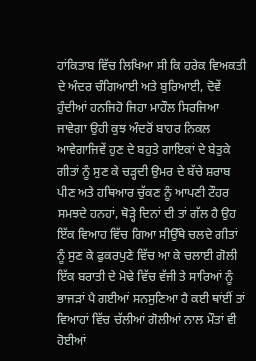ਹਾਂਕਿਤਾਬ ਵਿੱਚ ਲਿਖਿਆ ਸੀ ਕਿ ਹਰੇਕ ਵਿਅਕਤੀ ਦੇ ਅੰਦਰ ਚੰਗਿਆਈ ਅਤੇ ਬੁਰਿਆਈ, ਦੋਵੇਂ ਹੁੰਦੀਆਂ ਹਨਜਿਹੋ ਜਿਹਾ ਮਾਹੌਲ ਸਿਰਜਿਆ ਜਾਵੇਗਾ ਉਹੀ ਕੁਝ ਅੰਦਰੋਂ ਬਾਹਰ ਨਿਕਲ ਆਵੇਗਾਜਿਵੇਂ ਹੁਣ ਦੇ ਬਹੁਤੇ ਗਾਇਕਾਂ ਦੇ ਬੇਤੁਕੇ ਗੀਤਾਂ ਨੂੰ ਸੁਣ ਕੇ ਚੜ੍ਹਦੀ ਉਮਰ ਦੇ ਬੱਚੇ ਸ਼ਰਾਬ ਪੀਣ ਅਤੇ ਹਥਿਆਰ ਚੁੱਕਣ ਨੂੰ ਆਪਣੀ ਟੌਹਰ ਸਮਝਦੇ ਹਨਹਾਂ, ਥੋੜ੍ਹੇ ਦਿਨਾਂ ਦੀ ਤਾਂ ਗੱਲ ਹੈ ਉਹ ਇੱਕ ਵਿਆਹ ਵਿੱਚ ਗਿਆ ਸੀਉੱਥੇ ਚਲਦੇ ਗੀਤਾਂ ਨੂੰ ਸੁਣ ਕੇ ਫੁਕਰਪੁਣੇ ਵਿੱਚ ਆ ਕੇ ਚਲਾਈ ਗੋਲੀ ਇੱਕ ਬਰਾਤੀ ਦੇ ਮੋਢੇ ਵਿੱਚ ਵੱਜੀ ਤੇ ਸਾਰਿਆਂ ਨੂੰ ਭਾਜੜਾਂ ਪੈ ਗਈਆਂ ਸਨਸੁਣਿਆ ਹੈ ਕਈ ਥਾਂਈਂ ਤਾਂ ਵਿਆਹਾਂ ਵਿੱਚ ਚੱਲੀਆਂ ਗੋਲੀਆਂ ਨਾਲ ਮੌਤਾਂ ਵੀ ਹੋਈਆਂ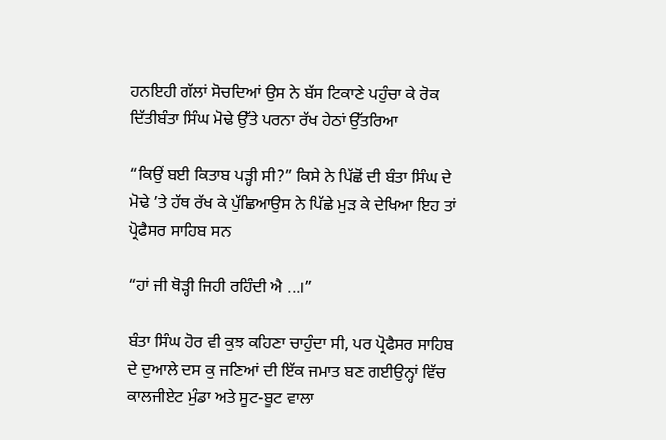ਹਨਇਹੀ ਗੱਲਾਂ ਸੋਚਦਿਆਂ ਉਸ ਨੇ ਬੱਸ ਟਿਕਾਣੇ ਪਹੁੰਚਾ ਕੇ ਰੋਕ ਦਿੱਤੀਬੰਤਾ ਸਿੰਘ ਮੋਢੇ ਉੱਤੇ ਪਰਨਾ ਰੱਖ ਹੇਠਾਂ ਉੱਤਰਿਆ

“ਕਿਉਂ ਬਈ ਕਿਤਾਬ ਪੜ੍ਹੀ ਸੀ?” ਕਿਸੇ ਨੇ ਪਿੱਛੋਂ ਦੀ ਬੰਤਾ ਸਿੰਘ ਦੇ ਮੋਢੇ ’ਤੇ ਹੱਥ ਰੱਖ ਕੇ ਪੁੱਛਿਆਉਸ ਨੇ ਪਿੱਛੇ ਮੁੜ ਕੇ ਦੇਖਿਆ ਇਹ ਤਾਂ ਪ੍ਰੋਫੈਸਰ ਸਾਹਿਬ ਸਨ

“ਹਾਂ ਜੀ ਥੋੜ੍ਹੀ ਜਿਹੀ ਰਹਿੰਦੀ ਐ ...।”

ਬੰਤਾ ਸਿੰਘ ਹੋਰ ਵੀ ਕੁਝ ਕਹਿਣਾ ਚਾਹੁੰਦਾ ਸੀ, ਪਰ ਪ੍ਰੋਫੈਸਰ ਸਾਹਿਬ ਦੇ ਦੁਆਲੇ ਦਸ ਕੁ ਜਣਿਆਂ ਦੀ ਇੱਕ ਜਮਾਤ ਬਣ ਗਈਉਨ੍ਹਾਂ ਵਿੱਚ ਕਾਲਜੀਏਟ ਮੁੰਡਾ ਅਤੇ ਸੂਟ-ਬੂਟ ਵਾਲਾ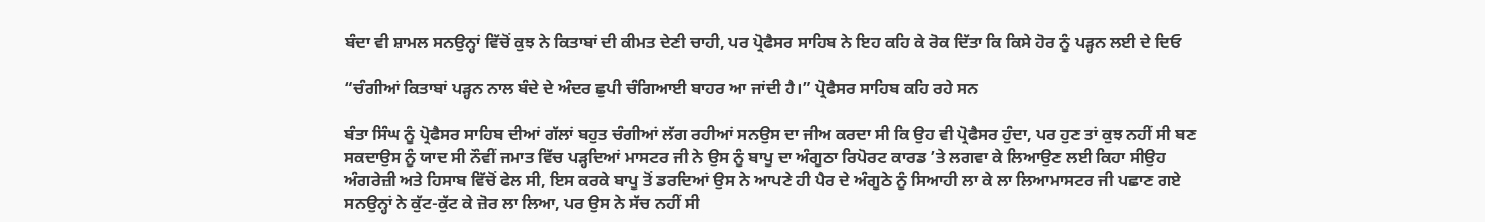ਬੰਦਾ ਵੀ ਸ਼ਾਮਲ ਸਨਉਨ੍ਹਾਂ ਵਿੱਚੋਂ ਕੁਝ ਨੇ ਕਿਤਾਬਾਂ ਦੀ ਕੀਮਤ ਦੇਣੀ ਚਾਹੀ, ਪਰ ਪ੍ਰੋਫੈਸਰ ਸਾਹਿਬ ਨੇ ਇਹ ਕਹਿ ਕੇ ਰੋਕ ਦਿੱਤਾ ਕਿ ਕਿਸੇ ਹੋਰ ਨੂੰ ਪੜ੍ਹਨ ਲਈ ਦੇ ਦਿਓ

“ਚੰਗੀਆਂ ਕਿਤਾਬਾਂ ਪੜ੍ਹਨ ਨਾਲ ਬੰਦੇ ਦੇ ਅੰਦਰ ਛੁਪੀ ਚੰਗਿਆਈ ਬਾਹਰ ਆ ਜਾਂਦੀ ਹੈ।” ਪ੍ਰੋਫੈਸਰ ਸਾਹਿਬ ਕਹਿ ਰਹੇ ਸਨ

ਬੰਤਾ ਸਿੰਘ ਨੂੰ ਪ੍ਰੋਫੈਸਰ ਸਾਹਿਬ ਦੀਆਂ ਗੱਲਾਂ ਬਹੁਤ ਚੰਗੀਆਂ ਲੱਗ ਰਹੀਆਂ ਸਨਉਸ ਦਾ ਜੀਅ ਕਰਦਾ ਸੀ ਕਿ ਉਹ ਵੀ ਪ੍ਰੋਫੈਸਰ ਹੁੰਦਾ, ਪਰ ਹੁਣ ਤਾਂ ਕੁਝ ਨਹੀਂ ਸੀ ਬਣ ਸਕਦਾਉਸ ਨੂੰ ਯਾਦ ਸੀ ਨੌਵੀਂ ਜਮਾਤ ਵਿੱਚ ਪੜ੍ਹਦਿਆਂ ਮਾਸਟਰ ਜੀ ਨੇ ਉਸ ਨੂੰ ਬਾਪੂ ਦਾ ਅੰਗੂਠਾ ਰਿਪੋਰਟ ਕਾਰਡ ’ਤੇ ਲਗਵਾ ਕੇ ਲਿਆਉਣ ਲਈ ਕਿਹਾ ਸੀਉਹ ਅੰਗਰੇਜ਼ੀ ਅਤੇ ਹਿਸਾਬ ਵਿੱਚੋਂ ਫੇਲ ਸੀ, ਇਸ ਕਰਕੇ ਬਾਪੂ ਤੋਂ ਡਰਦਿਆਂ ਉਸ ਨੇ ਆਪਣੇ ਹੀ ਪੈਰ ਦੇ ਅੰਗੂਠੇ ਨੂੰ ਸਿਆਹੀ ਲਾ ਕੇ ਲਾ ਲਿਆਮਾਸਟਰ ਜੀ ਪਛਾਣ ਗਏ ਸਨਉਨ੍ਹਾਂ ਨੇ ਕੁੱਟ-ਕੁੱਟ ਕੇ ਜ਼ੋਰ ਲਾ ਲਿਆ, ਪਰ ਉਸ ਨੇ ਸੱਚ ਨਹੀਂ ਸੀ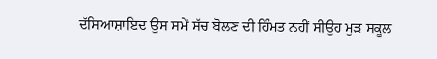ਦੱਸਿਆਸ਼ਾਇਦ ਉਸ ਸਮੇਂ ਸੱਚ ਬੋਲਣ ਦੀ ਹਿੰਮਤ ਨਹੀਂ ਸੀਉਹ ਮੁੜ ਸਕੂਲ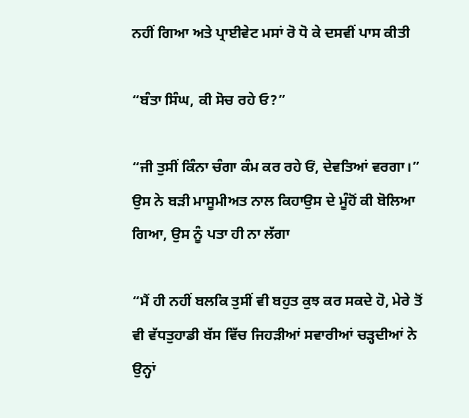ਨਹੀਂ ਗਿਆ ਅਤੇ ਪ੍ਰਾਈਵੇਟ ਮਸਾਂ ਰੋ ਧੋ ਕੇ ਦਸਵੀਂ ਪਾਸ ਕੀਤੀ

“ਬੰਤਾ ਸਿੰਘ, ਕੀ ਸੋਚ ਰਹੇ ਓ?”

“ਜੀ ਤੁਸੀਂ ਕਿੰਨਾ ਚੰਗਾ ਕੰਮ ਕਰ ਰਹੇ ਓਂ, ਦੇਵਤਿਆਂ ਵਰਗਾ।” ਉਸ ਨੇ ਬੜੀ ਮਾਸੂਮੀਅਤ ਨਾਲ ਕਿਹਾਉਸ ਦੇ ਮੂੰਹੋਂ ਕੀ ਬੋਲਿਆ ਗਿਆ, ਉਸ ਨੂੰ ਪਤਾ ਹੀ ਨਾ ਲੱਗਾ

“ਮੈਂ ਹੀ ਨਹੀਂ ਬਲਕਿ ਤੁਸੀਂ ਵੀ ਬਹੁਤ ਕੁਝ ਕਰ ਸਕਦੇ ਹੋ, ਮੇਰੇ ਤੋਂ ਵੀ ਵੱਧਤੁਹਾਡੀ ਬੱਸ ਵਿੱਚ ਜਿਹੜੀਆਂ ਸਵਾਰੀਆਂ ਚੜ੍ਹਦੀਆਂ ਨੇ ਉਨ੍ਹਾਂ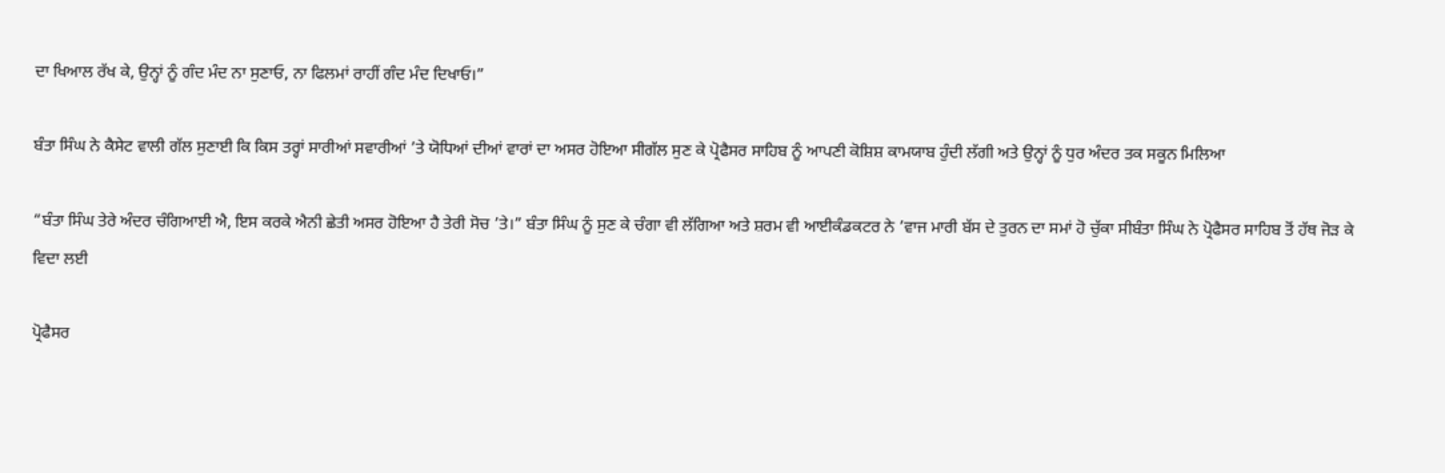ਦਾ ਖਿਆਲ ਰੱਖ ਕੇ, ਉਨ੍ਹਾਂ ਨੂੰ ਗੰਦ ਮੰਦ ਨਾ ਸੁਣਾਓ, ਨਾ ਫਿਲਮਾਂ ਰਾਹੀਂ ਗੰਦ ਮੰਦ ਦਿਖਾਓ।”

ਬੰਤਾ ਸਿੰਘ ਨੇ ਕੈਸੇਟ ਵਾਲੀ ਗੱਲ ਸੁਣਾਈ ਕਿ ਕਿਸ ਤਰ੍ਹਾਂ ਸਾਰੀਆਂ ਸਵਾਰੀਆਂ ’ਤੇ ਯੋਧਿਆਂ ਦੀਆਂ ਵਾਰਾਂ ਦਾ ਅਸਰ ਹੋਇਆ ਸੀਗੱਲ ਸੁਣ ਕੇ ਪ੍ਰੋਫੈਸਰ ਸਾਹਿਬ ਨੂੰ ਆਪਣੀ ਕੋਸ਼ਿਸ਼ ਕਾਮਯਾਬ ਹੁੰਦੀ ਲੱਗੀ ਅਤੇ ਉਨ੍ਹਾਂ ਨੂੰ ਧੁਰ ਅੰਦਰ ਤਕ ਸਕੂਨ ਮਿਲਿਆ

“ਬੰਤਾ ਸਿੰਘ ਤੇਰੇ ਅੰਦਰ ਚੰਗਿਆਈ ਐ, ਇਸ ਕਰਕੇ ਐਨੀ ਛੇਤੀ ਅਸਰ ਹੋਇਆ ਹੈ ਤੇਰੀ ਸੋਚ ’ਤੇ।” ਬੰਤਾ ਸਿੰਘ ਨੂੰ ਸੁਣ ਕੇ ਚੰਗਾ ਵੀ ਲੱਗਿਆ ਅਤੇ ਸ਼ਰਮ ਵੀ ਆਈਕੰਡਕਟਰ ਨੇ ’ਵਾਜ ਮਾਰੀ ਬੱਸ ਦੇ ਤੁਰਨ ਦਾ ਸਮਾਂ ਹੋ ਚੁੱਕਾ ਸੀਬੰਤਾ ਸਿੰਘ ਨੇ ਪ੍ਰੋਫੈਸਰ ਸਾਹਿਬ ਤੋਂ ਹੱਥ ਜੋੜ ਕੇ ਵਿਦਾ ਲਈ

ਪ੍ਰੋਫੈਸਰ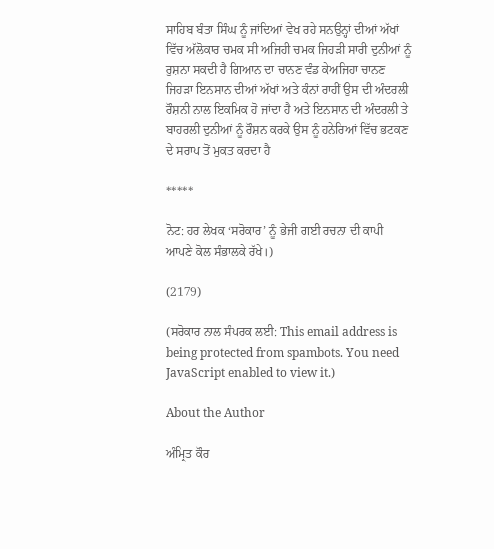ਸਾਹਿਬ ਬੰਤਾ ਸਿੰਘ ਨੂੰ ਜਾਂਦਿਆਂ ਵੇਖ ਰਹੇ ਸਨਉਨ੍ਹਾਂ ਦੀਆਂ ਅੱਖਾਂ ਵਿੱਚ ਅੱਲੋਕਾਰ ਚਮਕ ਸੀ ਅਜਿਹੀ ਚਮਕ ਜਿਹੜੀ ਸਾਰੀ ਦੁਨੀਆਂ ਨੂੰ ਰੁਸ਼ਨਾ ਸਕਦੀ ਹੈ ਗਿਆਨ ਦਾ ਚਾਨਣ ਵੰਡ ਕੇਅਜਿਹਾ ਚਾਨਣ ਜਿਹੜਾ ਇਨਸਾਨ ਦੀਆਂ ਅੱਖਾਂ ਅਤੇ ਕੰਨਾਂ ਰਾਹੀਂ ਉਸ ਦੀ ਅੰਦਰਲੀ ਰੌਸ਼ਨੀ ਨਾਲ ਇਕਮਿਕ ਹੋ ਜਾਂਦਾ ਹੈ ਅਤੇ ਇਨਸਾਨ ਦੀ ਅੰਦਰਲੀ ਤੇ ਬਾਹਰਲੀ ਦੁਨੀਆਂ ਨੂੰ ਰੌਸ਼ਨ ਕਰਕੇ ਉਸ ਨੂੰ ਹਨੇਰਿਆਂ ਵਿੱਚ ਭਟਕਣ ਦੇ ਸਰਾਪ ਤੋਂ ਮੁਕਤ ਕਰਦਾ ਹੈ

*****

ਨੋਟ: ਹਰ ਲੇਖਕ ‘ਸਰੋਕਾਰ’ ਨੂੰ ਭੇਜੀ ਗਈ ਰਚਨਾ ਦੀ ਕਾਪੀ ਆਪਣੇ ਕੋਲ ਸੰਭਾਲਕੇ ਰੱਖੇ।)

(2179)

(ਸਰੋਕਾਰ ਨਾਲ ਸੰਪਰਕ ਲਈ: This email address is being protected from spambots. You need JavaScript enabled to view it.)

About the Author

ਅੰਮ੍ਰਿਤ ਕੌਰ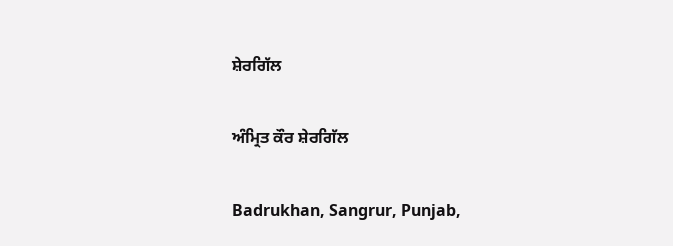ਸ਼ੇਰਗਿੱਲ

ਅੰਮ੍ਰਿਤ ਕੌਰ ਸ਼ੇਰਗਿੱਲ

Badrukhan, Sangrur, Punjab,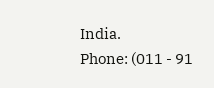India.
Phone: (011 - 91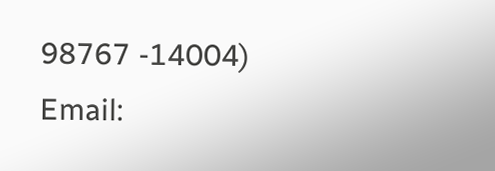98767 -14004)
Email: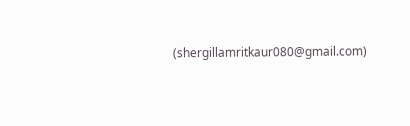(shergillamritkaur080@gmail.com)